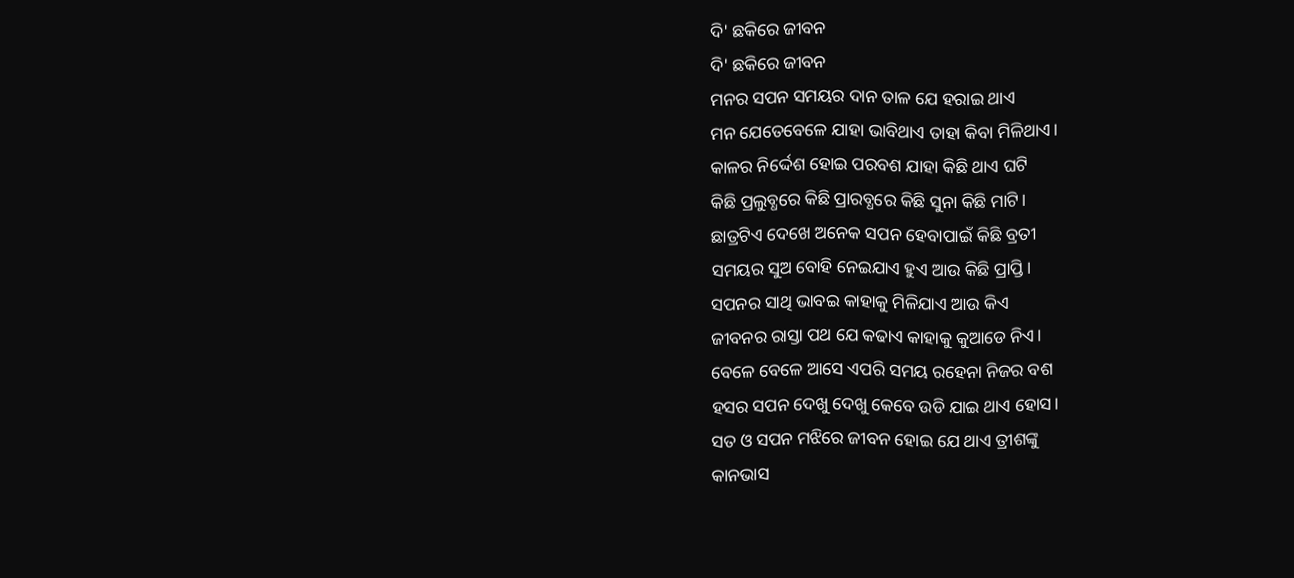ଦି' ଛକିରେ ଜୀବନ
ଦି' ଛକିରେ ଜୀବନ
ମନର ସପନ ସମୟର ଦାନ ତାଳ ଯେ ହରାଇ ଥାଏ
ମନ ଯେତେବେଳେ ଯାହା ଭାବିଥାଏ ତାହା କିବା ମିଳିଥାଏ।
କାଳର ନିର୍ଦ୍ଦେଶ ହୋଇ ପରବଶ ଯାହା କିଛି ଥାଏ ଘଟି
କିଛି ପ୍ରଲୁବ୍ଧରେ କିଛି ପ୍ରାରବ୍ଧରେ କିଛି ସୁନା କିଛି ମାଟି।
ଛାତ୍ରଟିଏ ଦେଖେ ଅନେକ ସପନ ହେବାପାଇଁ କିଛି ବ୍ରତୀ
ସମୟର ସୁଅ ବୋହି ନେଇଯାଏ ହୁଏ ଆଉ କିଛି ପ୍ରାପ୍ତି।
ସପନର ସାଥି ଭାବଇ କାହାକୁ ମିଳିଯାଏ ଆଉ କିଏ
ଜୀବନର ରାସ୍ତା ପଥ ଯେ କଢାଏ କାହାକୁ କୁଆଡେ ନିଏ।
ବେଳେ ବେଳେ ଆସେ ଏପରି ସମୟ ରହେନା ନିଜର ବଶ
ହସର ସପନ ଦେଖୁ ଦେଖୁ କେବେ ଉଡି ଯାଇ ଥାଏ ହୋସ।
ସତ ଓ ସପନ ମଝିରେ ଜୀବନ ହୋଇ ଯେ ଥାଏ ତ୍ରୀଶଙ୍କୁ
କାନଭାସ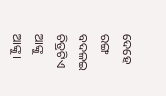ଦେହେ ରଙ୍ଗ ବଦଳଇ ଚିତ୍ରଟିଏ ଆଙ୍କୁ ଆଙ୍କୁ।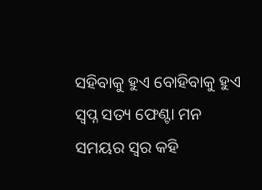ସହିବାକୁ ହୁଏ ବୋହିବାକୁ ହୁଏ ସ୍ବପ୍ନ ସତ୍ୟ ଫେଣ୍ଟା ମନ
ସମୟର ସ୍ବର କହି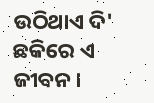ଉଠିଥାଏ ଦି' ଛକିରେ ଏ ଜୀବନ।